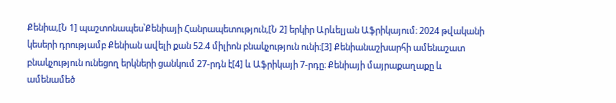Քենիա,[Ն 1] պաշտոնապես՝Քենիայի Հանրապետություն,[Ն 2] երկիր Արևելյան Աֆրիկայում։ 2024 թվականի կեսերի դրությամբ Քենիան ավելի քան 52.4 միլիոն բնակչություն ունի։[3] Քենիանաշխարհի ամենաշատ բնակչություն ունեցող երկների ցանկում 27-րդն է[4] և Աֆրիկայի 7-րդը։ Քենիայի մայրաքաղաքը և ամենամեծ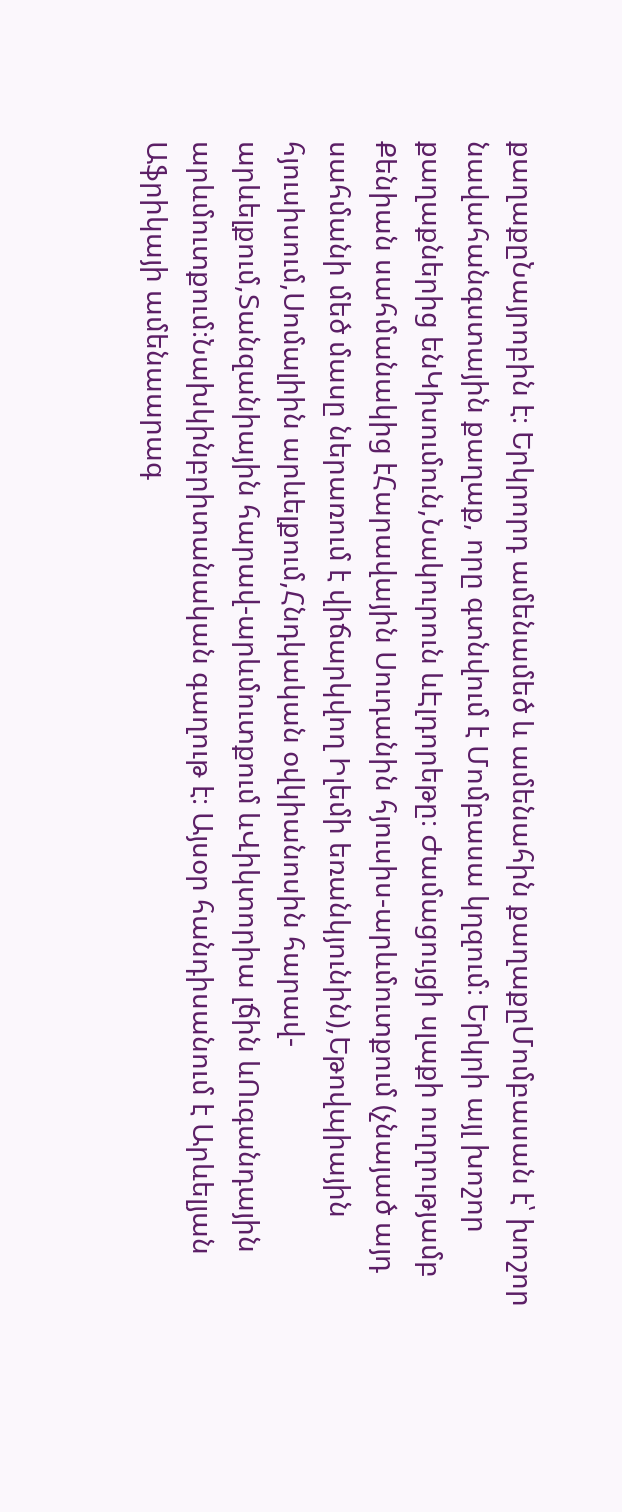քաղաքըՆայրոբին է։ Երկրորդ ամենամեծ և ամենահին քաղաքըՄոմբասան է՝ խոշոր նավահանգստային քաղաք, որը գտնվում է Մոմբասա կղզում։ Երկրի այլ խոշոր քաղաքներից ենԿիսումուն,Նակուրուն ևԷլդորեթը։ Ժամացույցի սլաքի ուղղությամբ Քենիան սահմանակից էՀարավային Սուդանին հյուսիս-արևմուտքում (չնայած այդ սահմանի մեծ մասը ներառում է վիճարկվող Իլեմի եռանկյունին),Եթովպիային հյուսիսում,Սոմալիին արևելքում,Հնդկական օվկիանոսին հարավ-արևելքում,Տանզանիային հարավ-արևմուտքում ևՎիկտորիա լճին ևՈւգանդային արևմուտքում։Նախկինբրիտանական գաղութ է։ Այսօր հանդիսանում է Արևելյան Աֆրիկայի ամենաարագ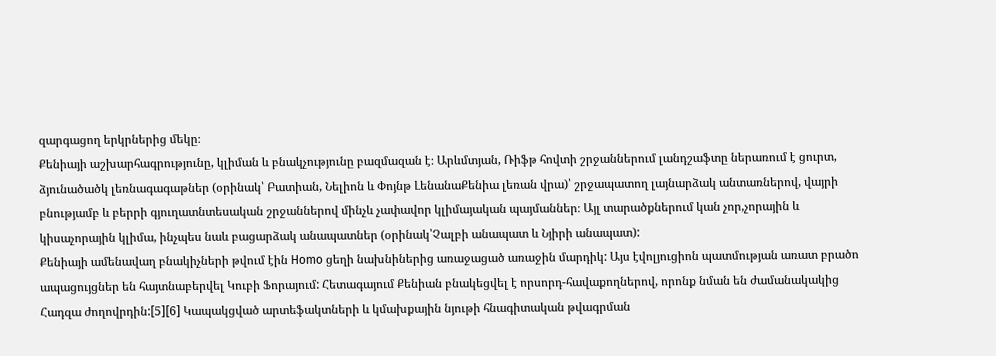զարգացող երկրներից մեկը։
Քենիայի աշխարհագրությունը, կլիման և բնակչությունը բազմազան է։ Արևմտյան, Ռիֆթ հովտի շրջաններում լանդշաֆտը ներառում է ցուրտ, ձյունածածկ լեռնագագաթներ (օրինակ՝ Բատիան, Նելիոն և Փոյնթ ԼենանաՔենիա լեռան վրա)՝ շրջապատող լայնարձակ անտառներով, վայրի բնությամբ և բերրի գյուղատնտեսական շրջաններով մինչև չափավոր կլիմայական պայմաններ։ Այլ տարածքներում կան չոր,չորային և կիսաչորային կլիմա, ինչպես նաև բացարձակ անապատներ (օրինակ՝Չալբի անապատ և Նյիրի անապատ):
Քենիայի ամենավաղ բնակիչների թվում էին Homo ցեղի նախնիներից առաջացած առաջին մարդիկ: Այս էվոլյուցիոն պատմության առատ բրածո ապացույցներ են հայտնաբերվել Կուբի Ֆորայում: Հետագայում Քենիան բնակեցվել է որսորդ-հավաքողներով, որոնք նման են ժամանակակից Հադզա ժողովրդին:[5][6] Կապակցված արտեֆակտների և կմախքային նյութի հնագիտական թվագրման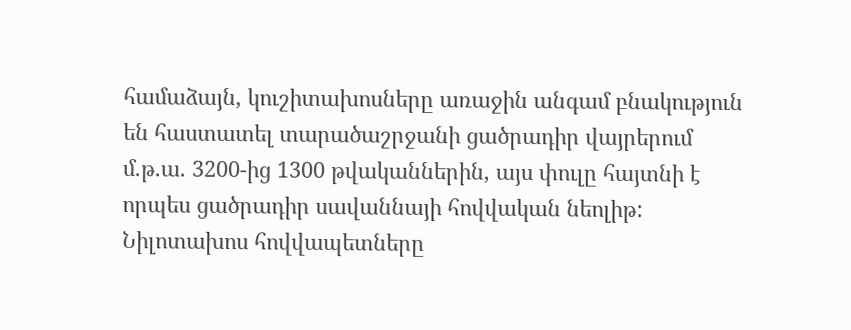համաձայն, կուշիտախոսները առաջին անգամ բնակություն են հաստատել տարածաշրջանի ցածրադիր վայրերում մ.թ.ա. 3200-ից 1300 թվականներին, այս փուլը հայտնի է որպես ցածրադիր սավաննայի հովվական նեոլիթ: Նիլոտախոս հովվապետները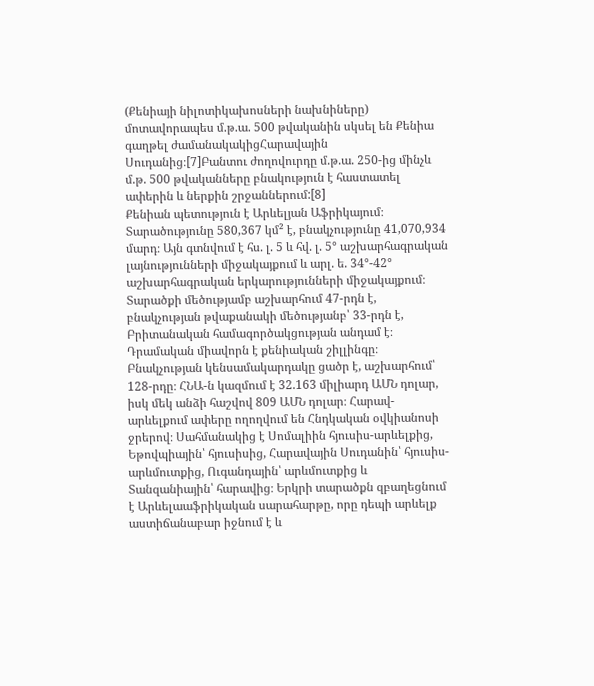(Քենիայի նիլոտիկախոսների նախնիները) մոտավորապես մ.թ.ա. 500 թվականին սկսել են Քենիա գաղթել ժամանակակիցՀարավային Սուդանից։[7]Բանտու ժողովուրդը մ.թ.ա. 250-ից մինչև մ.թ. 500 թվականները բնակություն է հաստատել ափերին և ներքին շրջաններում:[8]
Քենիան պետություն է Արևելյան Աֆրիկայում։ Տարածությունը 580,367 կմ² է, բնակչությունը 41,070,934 մարդ։ Այն գտնվում է հս. լ. 5 և հվ. լ. 5° աշխարհագրական լայնությունների միջակայքում և արլ. ե. 34°-42° աշխարհագրական երկարությունների միջակայքում։ Տարածքի մեծությամբ աշխարհում 47-րդն է, բնակչության թվաքանակի մեծությանբ՝ 33-րդն է, Բրիտանական համագործակցության անդամ է։ Դրամական միավորն է քենիական շիլլինգը։
Բնակչության կենսամակարդակը ցածր է, աշխարհում՝ 128-րդը։ ՀՆԱ-ն կազմում է 32.163 միլիարդ ԱՄՆ դոլար, իսկ մեկ անձի հաշվով 809 ԱՄՆ դոլար։ Հարավ-արևելքում ափերը ողողվում են Հնդկական օվկիանոսի ջրերով։ Սահմանակից է Սոմալիին հյուսիս-արևելքից, Եթովպիային՝ հյուսիսից, Հարավային Սուդանին՝ հյուսիս-արևմուտքից, Ուգանդային՝ արևմուտքից և Տանզանիային՝ հարավից։ Երկրի տարածքն զբաղեցնում է Արևելաաֆրիկական սարահարթը, որը դեպի արևելք աստիճանաբար իջնում է և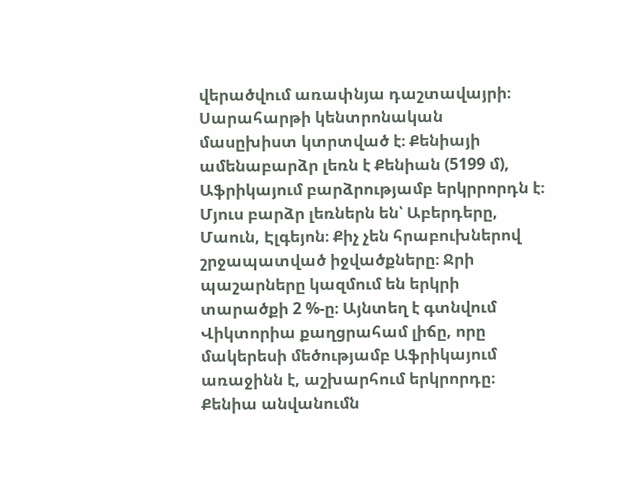վերածվում առափնյա դաշտավայրի։ Սարահարթի կենտրոնական մասըխիստ կտրտված է։ Քենիայի ամենաբարձր լեռն է Քենիան (5199 մ), Աֆրիկայում բարձրությամբ երկրրորդն է։ Մյուս բարձր լեռներն են՝ Աբերդերը, Մաուն, Էլգեյոն։ Քիչ չեն հրաբուխներով շրջապատված իջվածքները։ Ջրի պաշարները կազմում են երկրի տարածքի 2 %-ը։ Այնտեղ է գտնվում Վիկտորիա քաղցրահամ լիճը, որը մակերեսի մեծությամբ Աֆրիկայում առաջինն է, աշխարհում երկրորդը։
Քենիա անվանումն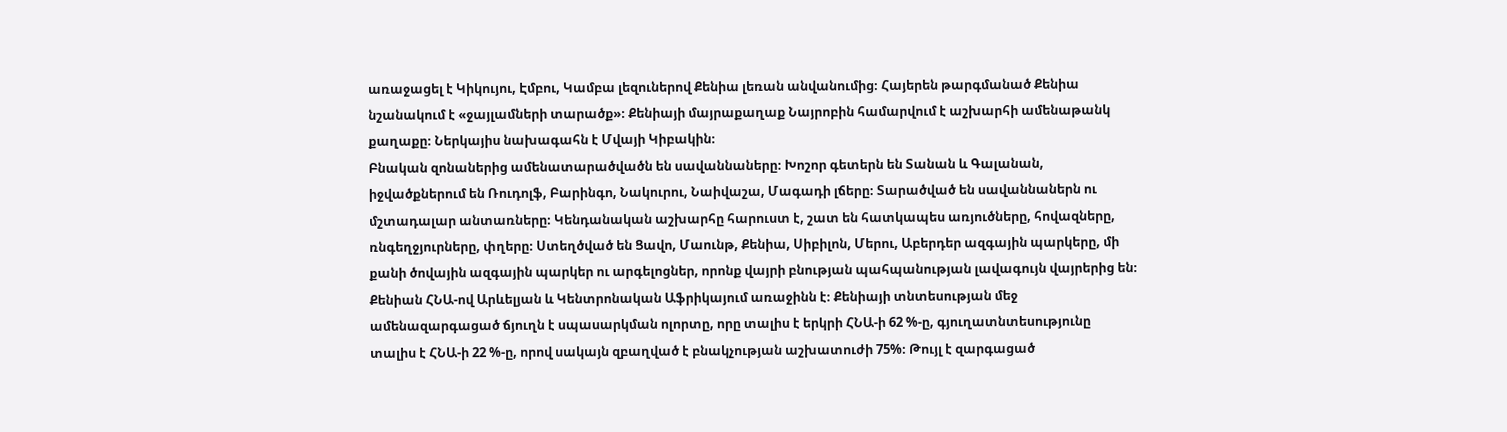առաջացել է Կիկույու, Էմբու, Կամբա լեզուներով Քենիա լեռան անվանումից։ Հայերեն թարգմանած Քենիա նշանակում է «ջայլամների տարածք»։ Քենիայի մայրաքաղաք Նայրոբին համարվում է աշխարհի ամենաթանկ քաղաքը։ Ներկայիս նախագահն է Մվայի Կիբակին։
Բնական զոնաներից ամենատարածվածն են սավաննաները։ Խոշոր գետերն են Տանան և Գալանան, իջվածքներում են Ռուդոլֆ, Բարինգո, Նակուրու, Նաիվաշա, Մագադի լճերը։ Տարածված են սավաննաներն ու մշտադալար անտառները։ Կենդանական աշխարհը հարուստ է, շատ են հատկապես առյուծները, հովազները, ռնգեղջյուրները, փղերը։ Ստեղծված են Ցավո, Մաունթ, Քենիա, Սիբիլոն, Մերու, Աբերդեր ազգային պարկերը, մի քանի ծովային ազգային պարկեր ու արգելոցներ, որոնք վայրի բնության պահպանության լավագույն վայրերից են։
Քենիան ՀՆԱ-ով Արևելյան և Կենտրոնական Աֆրիկայում առաջինն է։ Քենիայի տնտեսության մեջ ամենազարգացած ճյուղն է սպասարկման ոլորտը, որը տալիս է երկրի ՀՆԱ-ի 62 %-ը, գյուղատնտեսությունը տալիս է ՀՆԱ-ի 22 %-ը, որով սակայն զբաղված է բնակչության աշխատուժի 75%։ Թույլ է զարգացած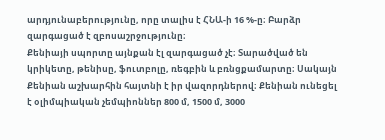արդյունաբերությունը, որը տալիս է ՀՆԱ-ի 16 %-ը։ Բարձր զարգացած է զբոսաշրջությունը։
Քենիայի սպորտը այնքան էլ զարգացած չէ։ Տարածված են կրիկետը, թենիսը, ֆուտբոլը, ռեգբին և բռնցքամարտը։ Սակայն Քենիան աշխարհին հայտնի է իր վազորդներով։ Քենիան ունեցել է օլիմպիական չեմպիոններ 800 մ, 1500 մ, 3000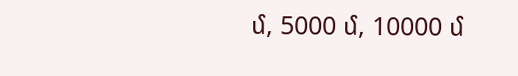մ, 5000 մ, 10000 մ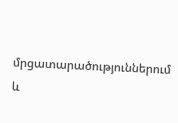մրցատարածություններում և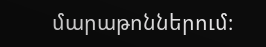մարաթոններում։